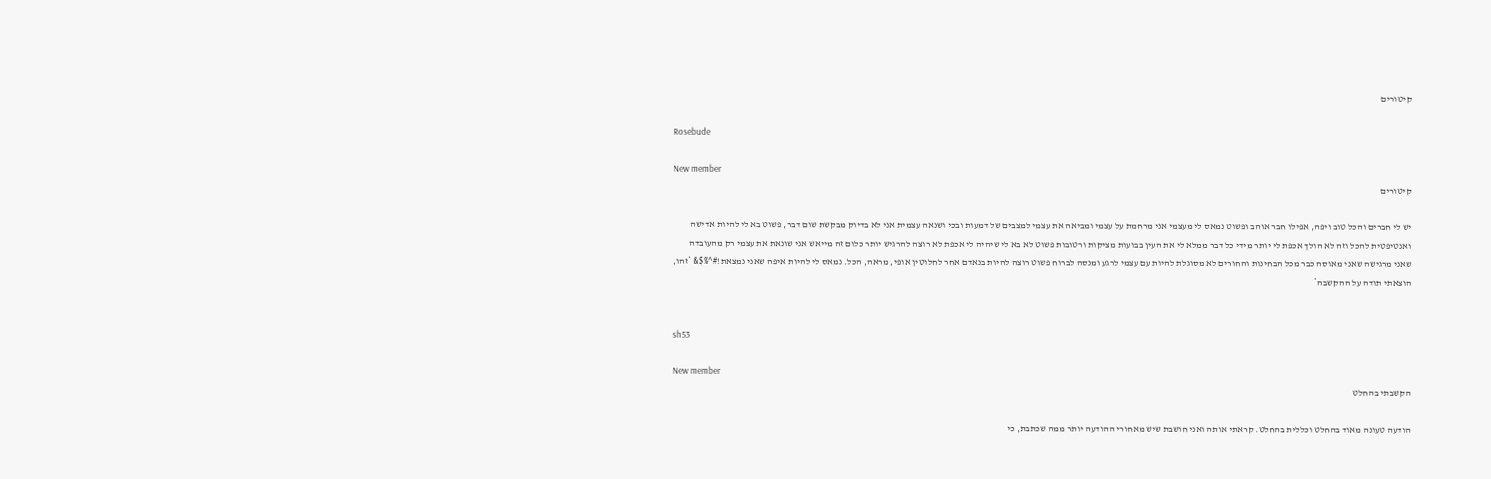קיטורים

Rosebude

New member
קיטורים

יש לי חברים והכל טוב ויפה, אפילו חבר אוהב ופשוט נמאס לי מעצמי אני מרחמת על עצמי ומביאה את עצמי למצבים של דמעות ובכי ושנאה עצמית אני לא בדיוק מבקשת שום דבר, פשוט בא לי להיות אדישה ואנטיפטית להכל וזה לא הולך אכפת לי יותר מידי כל דבר ממלא לי את העין בבועות מציקות ורטובות פשוט לא בא לי שיהיה לי אכפת לא רוצה להרגיש יותר כלום זה מייאש אני שונאת את עצמי רק מהעובדה שאני מרגישה שאני מאוסה כבר מכל הבחינות והחורים לא מסוגלת להיות עם עצמי לרגע ומנסה לברוח פשוט רוצה להיות בנאדם אחר לחלוטין אופי, מראה, הכל. נמאס לי להיות איפה שאני נמצאת!#^%$& *זהו, הוצאתי תודה על ההקשבה*


sh53

New member
הקשבתי בהחלט

הודעה טעונה מאוד בהחלט וכללית בהחלט. קראתי אותה ואני חושבת שיש מאחורי ההודעה יותר ממה שכתבת, כי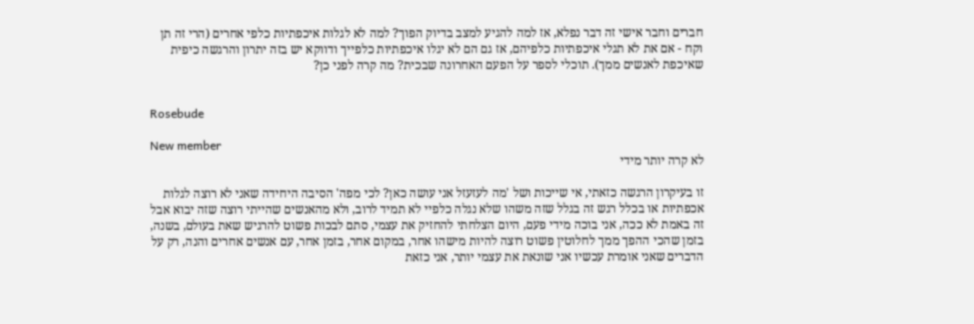חברים וחבר אישי זה דבר נפלא, אז למה להגיע למצב בדיוק הפוך? למה לא לגלות איכפתיות כלפי אחרים (הרי זה תן וקח - אם את לא תגלי איכפתיות כלפיהם, אז גם הם לא יגלו איכפתיות כלפייך ודווקא יש בזה יתרון והרגשה כיפית שאיכפת לאנשים ממך). תוכלי לספר על הפעם האחרונה שבכית? מה קרה לפני כן?


Rosebude

New member
לא קרה יותר מידי

זו בעיקרון הרגשה כזאתי, אי שייכות ושל 'מה לעזעזל אני עושה כאן? לכי מפה' הסיבה היחידה שאני לא רוצה לגלות אכפתיות או בכלל רגש זה בגלל שזה משהו שלא נגלה כלפיי לא תמיד לרוב, ולא מהאנשים שהייתי רוצה שזה יבוא אבל זה באמת לא ככה, אני בוכה מידי פעם, היום הצלחתי להחזיק את עצמי, סתם לבכות פשוט להרגיש שאת בעולם, בשנה, בזמן שהכי ההפך ממך לחלוטין פשוט רוצה להיות מישהו אחר, במקום אחר, בזמן אחר, עם אנשים אחרים והנה, רק על הדברים שאני אומרת עכשיו אני שונאת את עצמי יותר, אני כזאת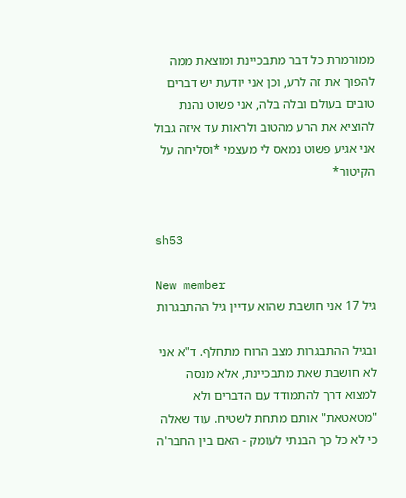ממורמרת כל דבר מתבכיינת ומוצאת ממה להפוך את זה לרע, וכן אני יודעת יש דברים טובים בעולם ובלה בלה, אני פשוט נהנת להוציא את הרע מהטוב ולראות עד איזה גבול אני אגיע פשוט נמאס לי מעצמי *וסליחה על הקיטור*


sh53

New member
גיל 17 אני חושבת שהוא עדיין גיל ההתבגרות

ובגיל ההתבגרות מצב הרוח מתחלף. ד"א אני לא חושבת שאת מתבכיינת, אלא מנסה למצוא דרך להתמודד עם הדברים ולא "מטאטאת" אותם מתחת לשטיח. עוד שאלה כי לא כל כך הבנתי לעומק - האם בין החבר'ה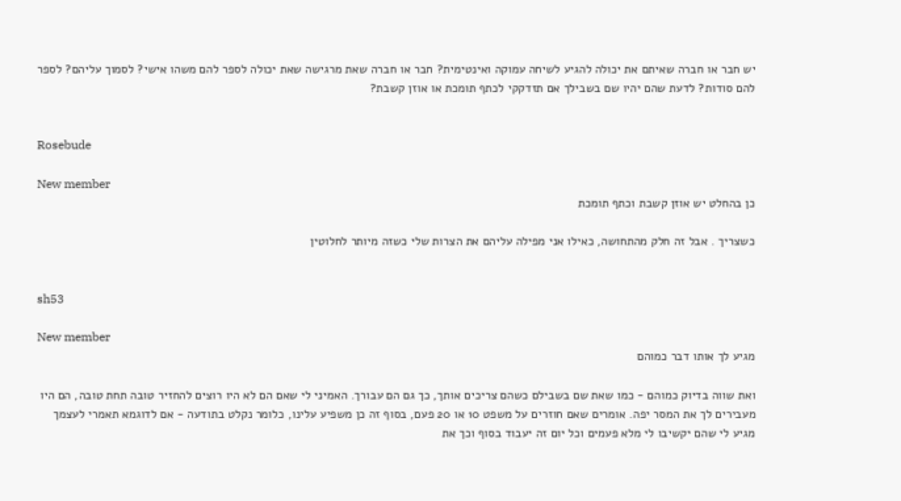יש חבר או חברה שאיתם את יכולה להגיע לשיחה עמוקה ואינטימית? חבר או חברה שאת מרגישה שאת יכולה לספר להם משהו אישי? לסמוך עליהם? לספר להם סודות? לדעת שהם יהיו שם בשבילך אם תזדקקי לכתף תומכת או אוזן קשבת?


Rosebude

New member
כן בהחלט יש אוזן קשבת וכתף תומכת

כשצריך . אבל זה חלק מהתחושה, כאילו אני מפילה עליהם את הצרות שלי כשזה מיותר לחלוטין


sh53

New member
מגיע לך אותו דבר כמוהם

ואת שווה בדיוק כמוהם - כמו שאת שם בשבילם כשהם צריכים אותך, כך גם הם עבורך. האמיני לי שאם הם לא היו רוצים להחזיר טובה תחת טובה, הם היו מעבירים לך את המסר יפה. אומרים שאם חוזרים על משפט 10 או 20 פעם, בסוף זה כן משפיע עלינו, כלומר נקלט בתודעה - אם לדוגמא תאמרי לעצמך מגיע לי שהם יקשיבו לי מלא פעמים וכל יום זה יעבוד בסוף וכך את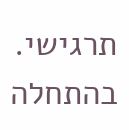תרגישי. בהתחלה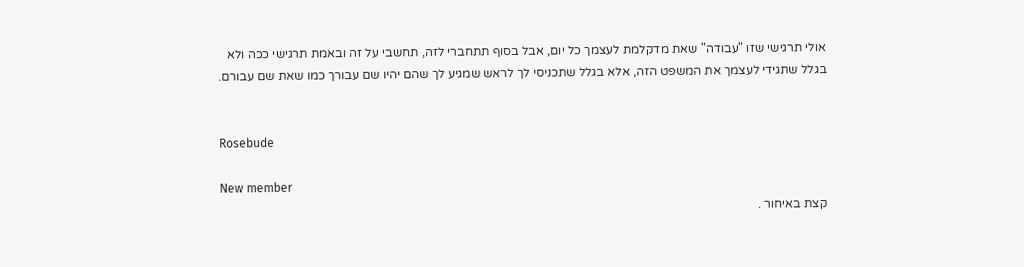אולי תרגישי שזו "עבודה" שאת מדקלמת לעצמך כל יום, אבל בסוף תתחברי לזה, תחשבי על זה ובאמת תרגישי ככה ולא בגלל שתגידי לעצמך את המשפט הזה, אלא בגלל שתכניסי לך לראש שמגיע לך שהם יהיו שם עבורך כמו שאת שם עבורם.


Rosebude

New member
קצת באיחור .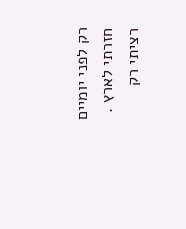רק לפני יומיים חזרתי לארץ . רציתי רק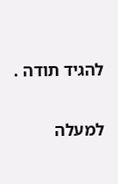להגיד תודה .

למעלה